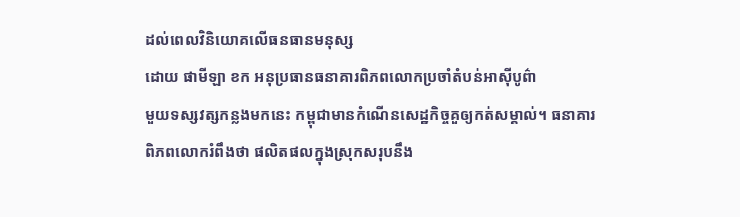ដល់ពេលវិនិយោគលើធនធានមនុស្ស
ដោយ ផាមីឡា ខក អនុប្រធានធនាគារពិភពលោកប្រចាំតំបន់អាស៊ីបូព៌ា
មួយទស្សវត្សកន្លងមកនេះ កម្ពុជាមានកំណើនសេដ្ឋកិច្ចគួឲ្យកត់សម្គាល់។ ធនាគារ
ពិភពលោករំពឹងថា ផលិតផលក្នុងស្រុកសរុបនឹង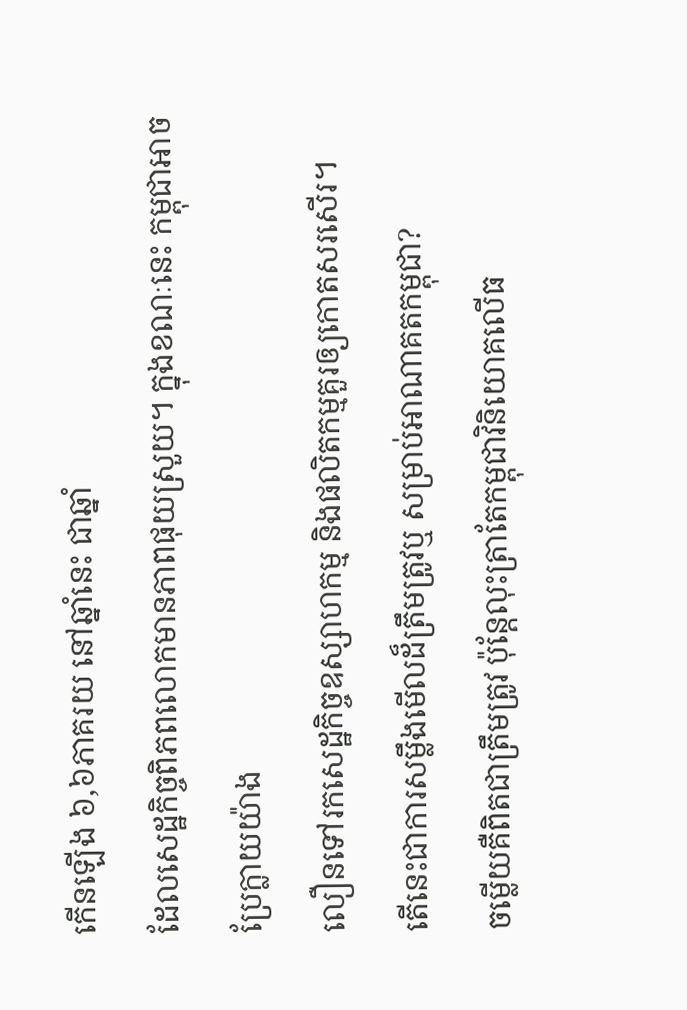កើនឡើង ៦,៦ភាគរយ នៅឆ្នាំនេះ ជាឆ្នាំ
ដែលសេដ្ឋកិច្ចពិភពលោកមានភាពផុយស្រួយ។ ក្នុងខណៈនេះ កម្ពុជាអាចប្រែក្លាយយ៉ាង
លឿនទៅរកសេដ្ឋកិច្ចឧស្សាហកម្ម និងផលិតកម្មគួរឲ្យកោតសរសើរ។
តើនេះជាការសម្លឹងមើលដ៏ត្រឹមត្រូវឬ សម្រាប់អាណាគតកម្ពុជា?
ចម្លើយគឺពិតជាត្រឹមត្រូវ ប៉ុន្តែលុះត្រាតែកម្ពុជាវិនិយោគលើធ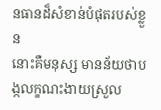នធានដ៏សំខាន់បំផុតរបស់ខ្លួន
នោះគឺមនុស្ស មានន័យថាបង្កលក្ខណះងាយស្រួល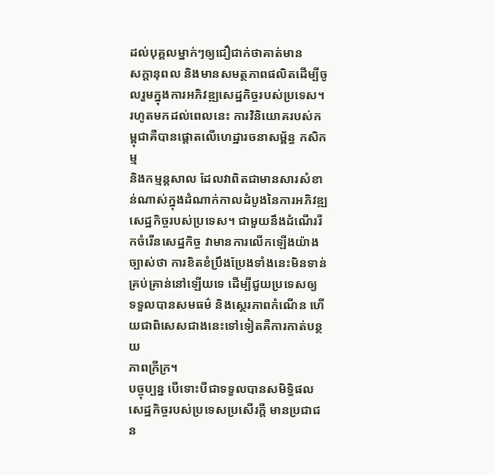ដល់បុគ្គលម្នាក់ៗឲ្យជឿជាក់ថាគាត់មាន
សក្តានុពល និងមានសមត្ថភាពផលិតដើម្បីចូលរួមក្នុងការអភិវឌ្ឍសេដ្ឋកិច្ចរបស់ប្រទេស។
រហូតមកដល់ពេលនេះ ការវិនិយោគរបស់កម្ពុជាគឺបានផ្តោតលើហេដ្ឋារចនាសម្ព័ន្ធ កសិកម្ម
និងកម្មន្តសាល ដែលវាពិតជាមានសារសំខាន់ណាស់ក្នុងដំណាក់កាលដំបូងនៃការអភិវឌ្ឍ
សេដ្ឋកិច្ចរបស់ប្រទេស។ ជាមួយនឹងដំណើររីកចំរើនសេដ្ឋកិច្ច វាមានការលើកឡើងយ៉ាង
ច្បាស់ថា ការខិតខំប្រឹងប្រែងទាំងនេះមិនទាន់គ្រប់គ្រាន់នៅឡើយទេ ដើម្បីជួយប្រទេសឲ្យ
ទទួលបានសមធម៌ និងសេ្ថរភាពកំណើន ហើយជាពិសេសជាងនេះទៅទៀតគឺការកាត់បន្ថយ
ភាពក្រីក្រ។
បច្ចុប្បន្ន បើទោះបីជាទទួលបានសមិទិ្ធផលសេដ្ឋកិច្ចរបស់ប្រទេសប្រសើរក្តី មានប្រជាជន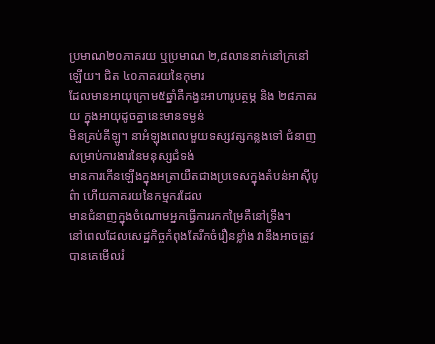ប្រមាណ២០ភាគរយ ឬប្រមាណ ២,៨លាននាក់នៅក្រនៅឡើយ។ ជិត ៤០ភាគរយនៃកុមារ
ដែលមានអាយុក្រោម៥ឆ្នាំគឺកង្វះអាហារូបត្ថម្ភ និង ២៨ភាគរយ ក្នុងអាយុដូចគ្នានេះមានទម្ងន់
មិនគ្រប់គីឡូ។ នាអំឡុងពេលមួយទស្សវត្សកន្លងទៅ ជំនាញសម្រាប់ការងារនៃមនុស្សជំទង់
មានការកើនឡើងក្នុងអត្រាយឺតជាងប្រទេសក្នុងតំបន់អាស៊ីបូព៌ា ហើយភាគរយនៃកម្មករដែល
មានជំនាញក្នុងចំណោមអ្នកធ្វើការរកកម្រៃគឺនៅទ្រឹង។
នៅពេលដែលសេដ្ឋកិច្ចកំពុងតែរីកចំរឿនខ្លាំង វានឹងអាចត្រូវបានគេមើលរំ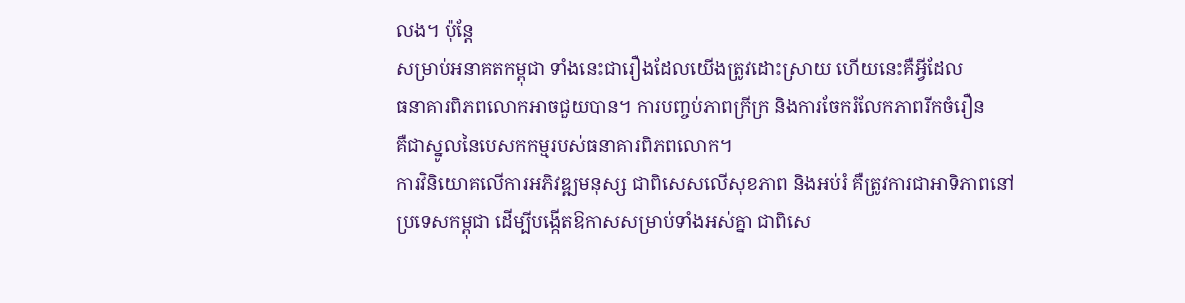លង។ ប៉ុន្តែ
សម្រាប់អនាគតកម្ពុជា ទាំងនេះជារឿងដែលយើងត្រូវដោះស្រាយ ហើយនេះគឺអ្វីដែល
ធនាគារពិភពលោកអាចជួយបាន។ ការបញ្ចប់ភាពក្រីក្រ និងការចែករំលែកភាពរីកចំរឿន
គឺជាស្នូលនៃបេសកកម្មរបស់ធនាគារពិភពលោក។
ការវិនិយោគលើការអភិវឌ្ឍមនុស្ស ជាពិសេសលើសុខភាព និងអប់រំ គឺត្រូវការជាអាទិភាពនៅ
ប្រទេសកម្ពុជា ដើម្បីបង្កើតឱកាសសម្រាប់ទាំងអស់គ្នា ជាពិសេ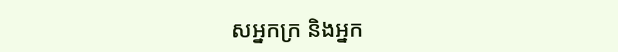សអ្នកក្រ និងអ្នក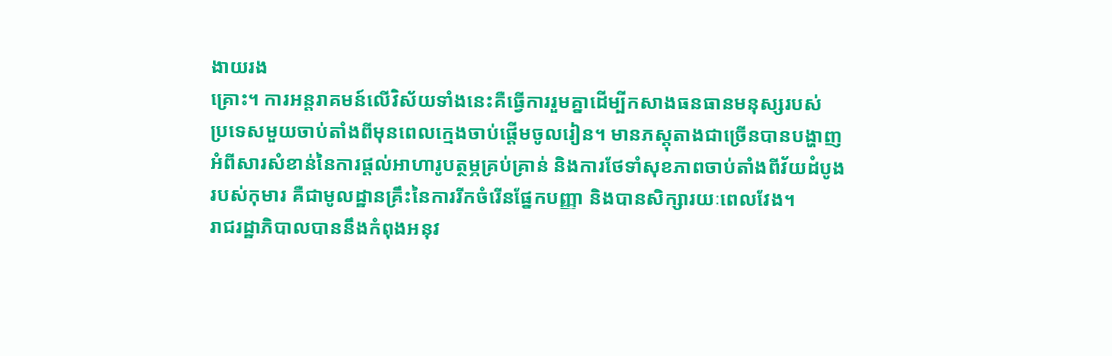ងាយរង
គ្រោះ។ ការអន្តរាគមន៍លើវិស័យទាំងនេះគឺធ្វើការរួមគ្នាដើម្បីកសាងធនធានមនុស្សរបស់
ប្រទេសមួយចាប់តាំងពីមុនពេលក្មេងចាប់ផ្តើមចូលរៀន។ មានភស្តុតាងជាច្រើនបានបង្ហាញ
អំពីសារសំខាន់នៃការផ្តល់អាហារូបត្ថម្ភគ្រប់គ្រាន់ និងការថែទាំសុខភាពចាប់តាំងពីវ័យដំបូង
របស់កុមារ គឺជាមូលដ្ឋានគ្រឹះនៃការរីកចំរើនផ្នែកបញ្ញា និងបានសិក្សារយៈពេលវែង។
រាជរដ្ឋាភិបាលបាននឹងកំពុងអនុវ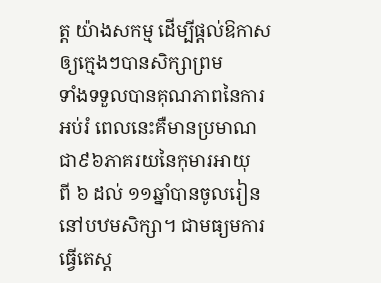ត្ត យ៉ាងសកម្ម ដើម្បីផ្តល់ឱកាសឲ្យក្មេងៗបានសិក្សាព្រម
ទាំងទទួលបានគុណភាពនៃការអប់រំ ពេលនេះគឺមានប្រមាណជា៩៦ភាគរយនៃកុមារអាយុ
ពី ៦ ដល់ ១១ឆ្នាំបានចូលរៀននៅបឋមសិក្សា។ ជាមធ្យមការធ្វើតេស្ត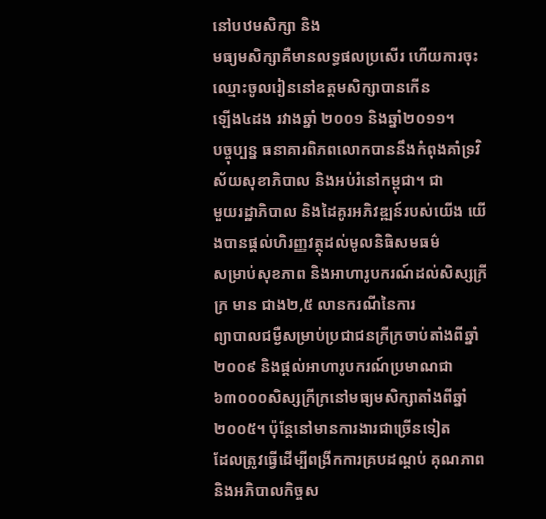នៅបឋមសិក្សា និង
មធ្យមសិក្សាគឺមានលទ្ធផលប្រសើរ ហើយការចុះឈ្មោះចូលរៀននៅឧត្តមសិក្សាបានកើន
ឡើង៤ដង រវាងឆ្នាំ ២០០១ និងឆ្នាំ២០១១។
បច្ចុប្បន្ន ធនាគារពិភពលោកបាននឹងកំពុងគាំទ្រវិស័យសុខាភិបាល និងអប់រំនៅកម្ពុជា។ ជា
មួយរដ្ឋាភិបាល និងដៃគូរអភិវឌ្ឍន៍របស់យើង យើងបានផ្តល់ហិរញ្ញវត្ថុដល់មូលនិធិសមធម៌
សម្រាប់សុខភាព និងអាហារូបករណ៍ដល់សិស្សក្រីក្រ មាន ជាង២,៥ លានករណីនៃការ
ព្យាបាលជម្ងឺសម្រាប់ប្រជាជនក្រីក្រចាប់តាំងពីឆ្នាំ២០០៩ និងផ្តល់អាហារូបករណ៍ប្រមាណជា
៦៣០០០សិស្សក្រីក្រនៅមធ្យមសិក្សាតាំងពីឆ្នាំ២០០៥។ ប៉ុន្តែនៅមានការងារជាច្រើនទៀត
ដែលត្រូវធ្វើដើម្បីពង្រីកការគ្របដណ្តប់ គុណភាព និងអភិបាលកិច្ចស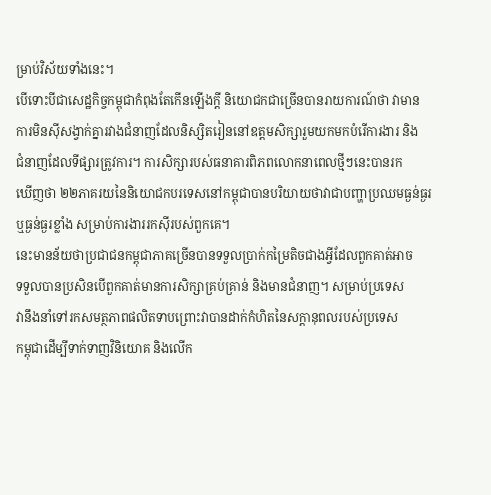ម្រាប់វិស័យទាំងនេះ។
បើទោះបីជាសេដ្ឋកិច្ចកម្ពុជាកំពុងតែកើនឡើងក្តី និយោជកជាច្រើនបានរាយការណ៍ថា វាមាន
ការមិនស៊ីសង្វាក់គ្នារវាងជំនាញដែលនិស្សិតរៀននៅឧត្តមសិក្សារួមយកមកបំរើការងារ និង
ជំនាញដែលទីផ្សារត្រូវការ។ ការសិក្សារបស់ធនាគារពិភពលោកនាពេលថ្មីៗនេះបានរក
ឃើញថា ២២ភាគរយនៃនិយោជកបរទេសនៅកម្ពុជាបានបរិយាយថាវាជាបញ្ហាប្រឈមធ្ងន់ធ្ងរ
ឬធ្ងន់ធ្ងរខ្លាំង សម្រាប់ការងាររកស៊ីរបស់ពួកគេ។
នេះមានន័យថាប្រជាជនកម្ពុជាភាគច្រើនបានទទួលប្រាក់កម្រៃតិចជាងអ្វីដែលពួកគាត់អាច
ទទួលបានប្រសិនបើពួកគាត់មានការសិក្សាគ្រប់គ្រាន់ និងមានជំនាញ។ សម្រាប់ប្រទេស
វានឹងនាំទៅរកសមត្ថភាពផលិតទាបព្រោះវាបានដាក់កំហិតនៃសក្តានុពលរបស់ប្រទេស
កម្ពុជាដើម្បីទាក់ទាញវិនិយោគ និងលើក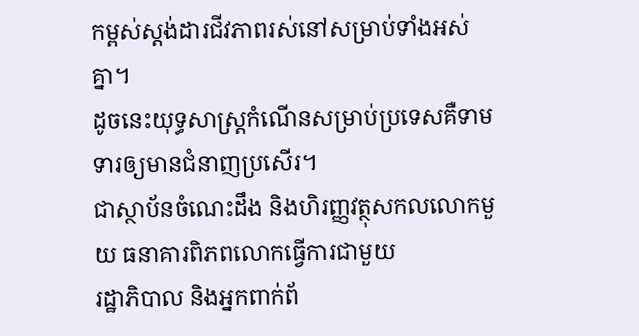កម្ពស់ស្តង់ដារជីវភាពរស់នៅសម្រាប់ទាំងអស់គ្នា។
ដូចនេះយុទ្ធសាស្រ្តកំណើនសម្រាប់ប្រទេសគឺទាមទារឲ្យមានជំនាញប្រសើរ។
ជាស្ថាប័នចំណេះដឹង និងហិរញ្ញវត្ថុសកលលោកមួយ ធនាគារពិភពលោកធ្វើការជាមួយ
រដ្ឋាភិបាល និងអ្នកពាក់ព័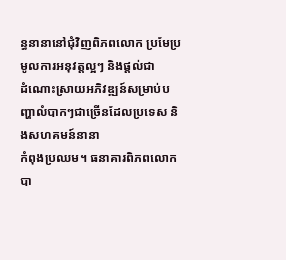ន្ធនានានៅជុំវិញពិភពលោក ប្រមែប្រមូលការអនុវត្តល្អៗ និងផ្តល់ជា
ដំណោះស្រាយអភិវឌ្ឍន៍សម្រាប់បញ្ហាលំបាកៗជាច្រើនដែលប្រទេស និងសហគមន៍នានា
កំពុងប្រឈម។ ធនាគារពិភពលោកបា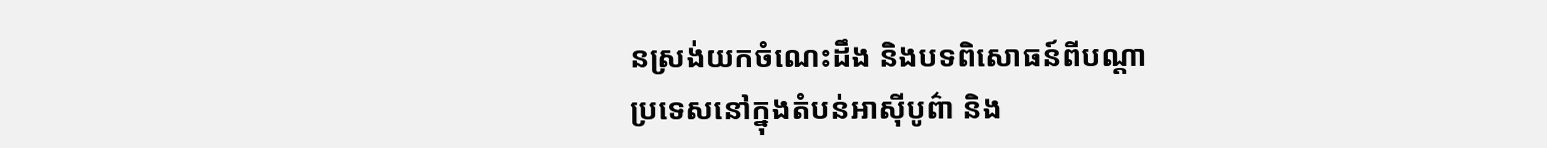នស្រង់យកចំណេះដឹង និងបទពិសោធន៍ពីបណ្តា
ប្រទេសនៅក្នុងតំបន់អាស៊ីបូព៌ា និង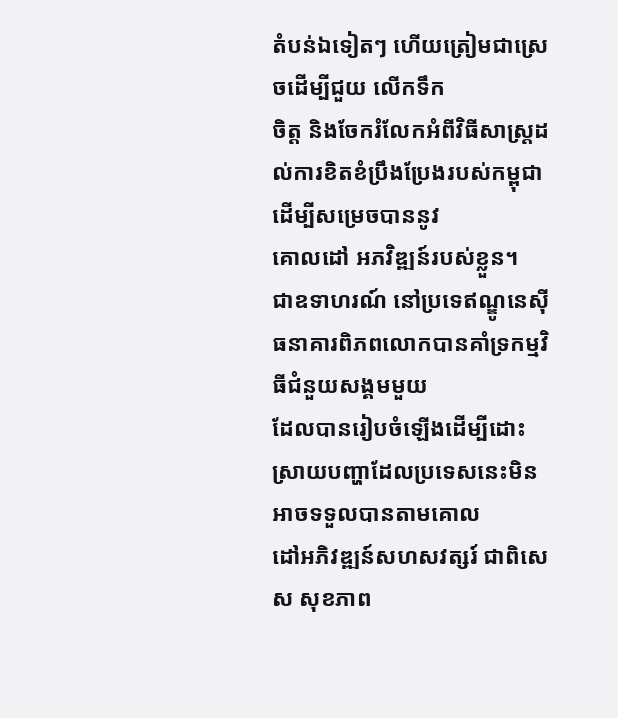តំបន់ឯទៀតៗ ហើយត្រៀមជាស្រេចដើម្បីជួយ លើកទឹក
ចិត្ត និងចែករំលែកអំពីវិធីសាស្រ្តដល់ការខិតខំប្រឹងប្រែងរបស់កម្ពុជាដើម្បីសម្រេចបាននូវ
គោលដៅ អភវិឌ្ឍន៍របស់ខ្លួន។
ជាឧទាហរណ៍ នៅប្រទេឥណ្ឌូនេស៊ី ធនាគារពិភពលោកបានគាំទ្រកម្មវិធីជំនួយសង្គមមួយ
ដែលបានរៀបចំឡើងដើម្បីដោះស្រាយបញ្ហាដែលប្រទេសនេះមិនអាចទទួលបានតាមគោល
ដៅអភិវឌ្ឍន៍សហសវត្សរ៍ ជាពិសេស សុខភាព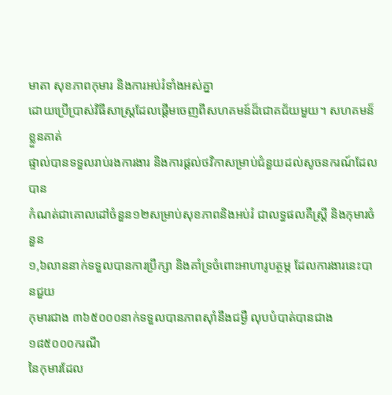មាតា សុខភាពកុមារ និងការអប់រំទាំងអស់គ្នា
ដោយប្រើប្រាស់វិធីសាស្រ្តដែលផ្តើមចេញពីសហគមន៍ដ៏ជោគជ័យមួយ។ សហគមន៏ខ្លួនគាត់
ផ្ទាល់បានទទួលរាប់រងការងារ និងការផ្តល់ថវិកាសម្រាប់ជំនួយដល់សូចនករណ៍ដែលបាន
កំណត់ជាគោលដៅចំនួន១២សម្រាប់សុខភាពនិងអប់រំ ជាលទ្ធផលគឺស្ត្រី និងកុមារចំនួន
១,៦លាននាក់ទទួលបានការប្រឹក្សា និងគាំទ្រចំពោះអាហារូបត្ថម្ភ ដែលការងារនេះបានជួយ
កុមារជាង ៣៦៥០០០នាក់ទទួលបានភាពស៊ាំនឹងជម្ងឺ លុបបំបាត់បានជាង ១៨៥០០០ករណី
នៃកុមារដែល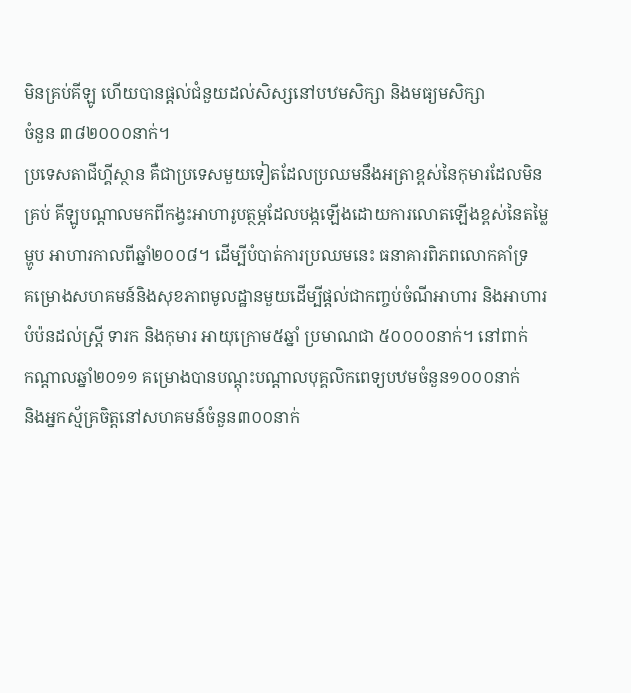មិនគ្រប់គីឡូ ហើយបានផ្តល់ជំនួយដល់សិស្សនៅបឋមសិក្សា និងមធ្យមសិក្សា
ចំនួន ៣៨២០០០នាក់។
ប្រទេសតាជីហ្គីស្ថាន គឺជាប្រទេសមួយទៀតដែលប្រឈមនឹងអត្រាខ្ពស់នៃកុមារដែលមិន
គ្រប់ គីឡូបណ្តាលមកពីកង្វះអាហារូបត្ថម្ភដែលបង្កឡើងដោយការលោតឡើងខ្ពស់នៃតម្លៃ
ម្ហូប អាហារកាលពីឆ្នាំ២០០៨។ ដើម្បីបំបាត់ការប្រឈមនេះ ធនាគារពិភពលោកគាំទ្រ
គម្រោងសហគមន៍និងសុខភាពមូលដ្ឋានមួយដើម្បីផ្តល់ជាកញ្ចប់ចំណីអាហារ និងអាហារ
បំប៉នដល់ស្ត្រី ទារក និងកុមារ អាយុក្រោម៥ឆ្នាំ ប្រមាណជា ៥០០០០នាក់។ នៅពាក់
កណ្តាលឆ្នាំ២០១១ គម្រោងបានបណ្តុះបណ្តាលបុគ្គលិកពេទ្យបឋមចំនួន១០០០នាក់
និងអ្នកស្ម័គ្រចិត្តនៅសហគមន៍ចំនួន៣០០នាក់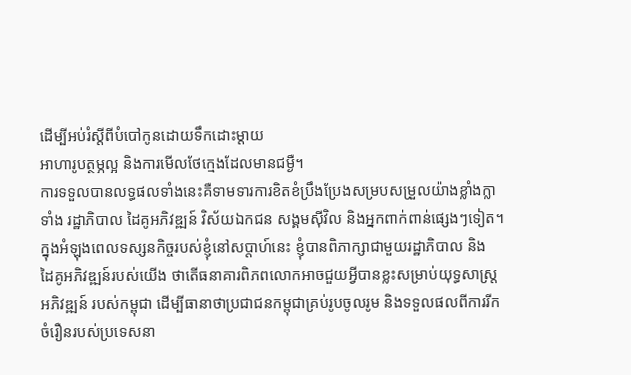ដើម្បីអប់រំស្តីពីបំបៅកូនដោយទឹកដោះម្តាយ
អាហារូបត្ថម្ភល្អ និងការមើលថែក្មេងដែលមានជម្ងឺ។
ការទទួលបានលទ្ធផលទាំងនេះគឺទាមទារការខិតខំប្រឹងប្រែងសម្របសម្រួលយ៉ាងខ្លាំងក្លា
ទាំង រដ្ឋាភិបាល ដៃគូអភិវឌ្ឍន៍ វិស័យឯកជន សង្គមស៊ីវិល និងអ្នកពាក់ពាន់ផ្សេងៗទៀត។
ក្នុងអំឡុងពេលទស្សនកិច្ចរបស់ខ្ញុំនៅសប្តាហ៍នេះ ខ្ញុំបានពិភាក្សាជាមួយរដ្ឋាភិបាល និង
ដៃគូអភិវឌ្ឍន៍របស់យើង ថាតើធនាគារពិភពលោកអាចជួយអ្វីបានខ្លះសម្រាប់យុទ្ធសាស្រ្ត
អភិវឌ្ឍន៍ របស់កម្ពុជា ដើម្បីធានាថាប្រជាជនកម្ពុជាគ្រប់រូបចូលរូម និងទទួលផលពីការរីក
ចំរឿនរបស់ប្រទេសនា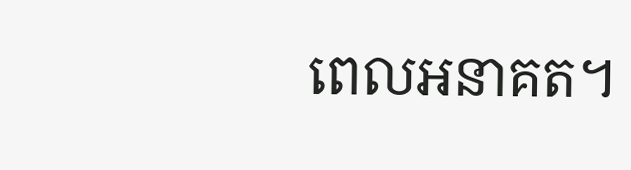ពេលអនាគត។